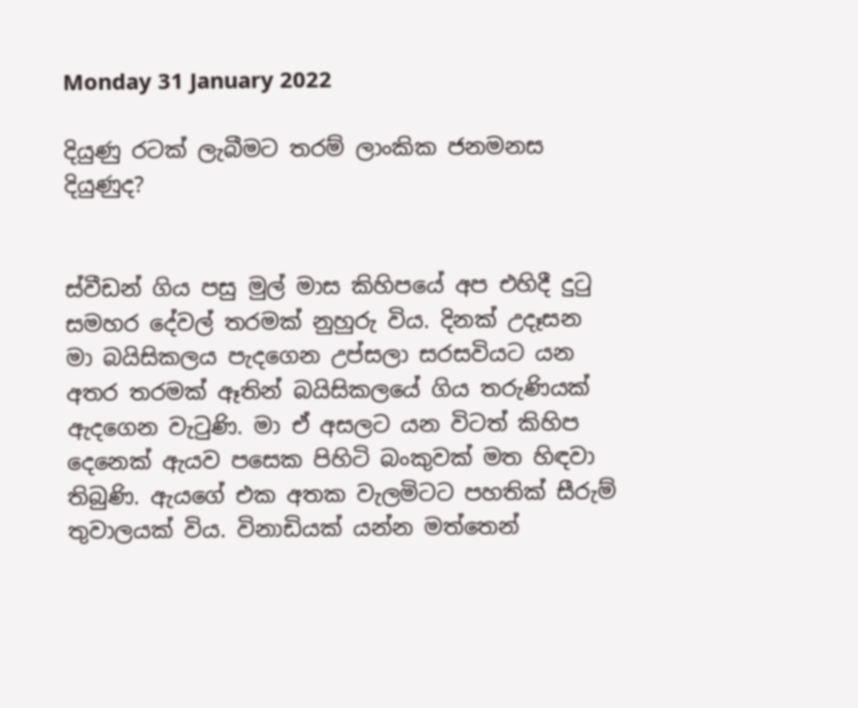Monday 31 January 2022

දියුණු රටක් ලැබීමට තරම් ලාංකික ජනමනස දියුණුද?


ස්වීඩන් ගිය පසු මුල් මාස කිහිපයේ අප එහිදී දුටු සමහර දේවල් තරමක් නුහුරු විය. දිනක් උදෑසන මා බයිසිකලය පැදගෙන උප්සලා සරසවියට යන අතර තරමක් ඈතින් බයිසිකලයේ ගිය තරුණියක් ඇදගෙන වැටුණි. මා ඒ අසලට යන විටත් කිහිප දෙනෙක් ඇයව පසෙක පිහිටි බංකුවක් මත හිඳවා තිබුණි. ඇයගේ එක අතක වැලමිටට පහතික් සීරුම් තුවාලයක් විය. විනාඩියක් යන්න මත්තෙන්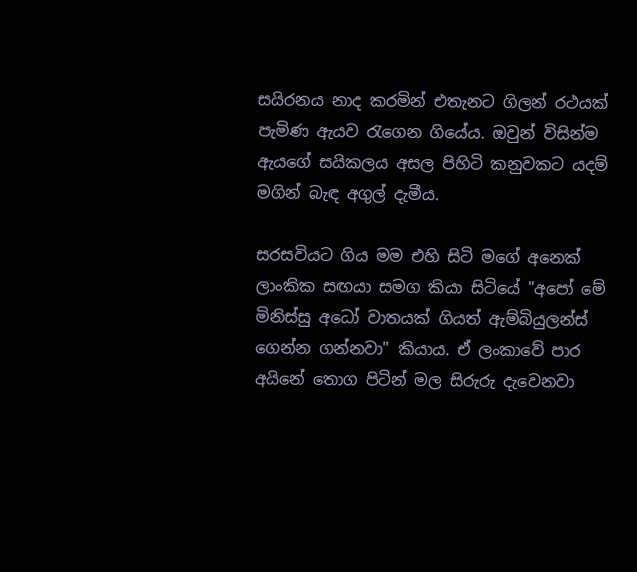සයිරනය නාද කරමින් එතැනට ගිලන් රථයක් පැමිණ ඇයව රැගෙන ගියේය. ඔවුන් විසින්ම ඇයගේ සයිකලය අසල පිහිටි කනුවකට යදම් මගින් බැඳ අගුල් දැමීය.

සරසවියට ගිය මම එහි සිටි මගේ අනෙක් ලාංකික සඟයා සමග කියා සිටියේ "අපෝ මේ මිනිස්සු අධෝ වාතයක් ගියත් ඇම්බියුලන්ස් ගෙන්න ගන්නවා" කියාය. ඒ ලංකාවේ පාර අයිනේ තොග පිටින් මල සිරුරු දැවෙනවා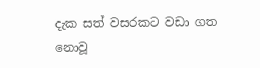දැක සත් වසරකට වඩා ගත නොවූ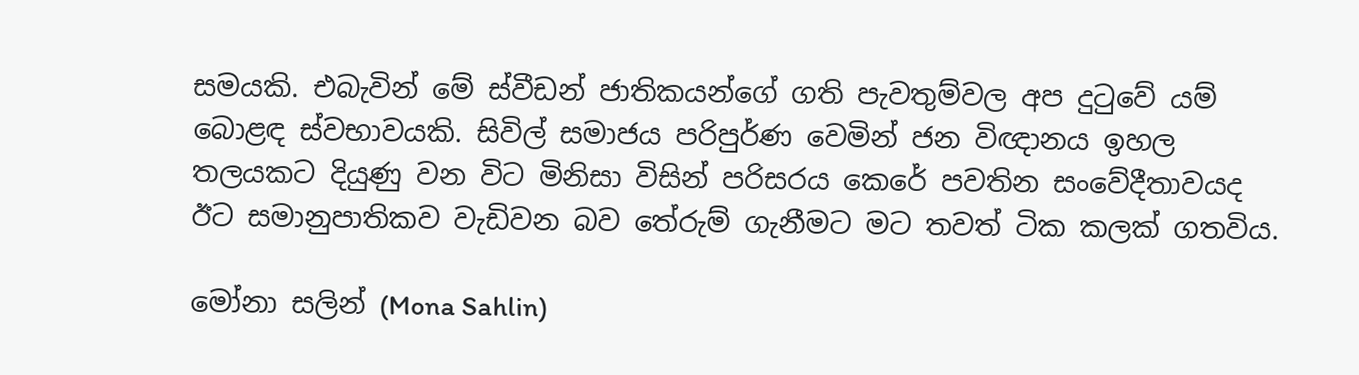සමයකි. එබැවින් මේ ස්වීඩන් ජාතිකයන්ගේ ගති පැවතුම්වල අප දුටුවේ යම් බොළඳ ස්වභාවයකි. සිවිල් සමාජය පරිපුර්ණ වෙමින් ජන විඥානය ඉහල තලයකට දියුණු වන විට මිනිසා විසින් පරිසරය කෙරේ පවතින සංවේදීතාවයද ඊට සමානුපාතිකව වැඩිවන බව තේරුම් ගැනීමට මට තවත් ටික කලක් ගතවිය.

මෝනා සලින් (Mona Sahlin)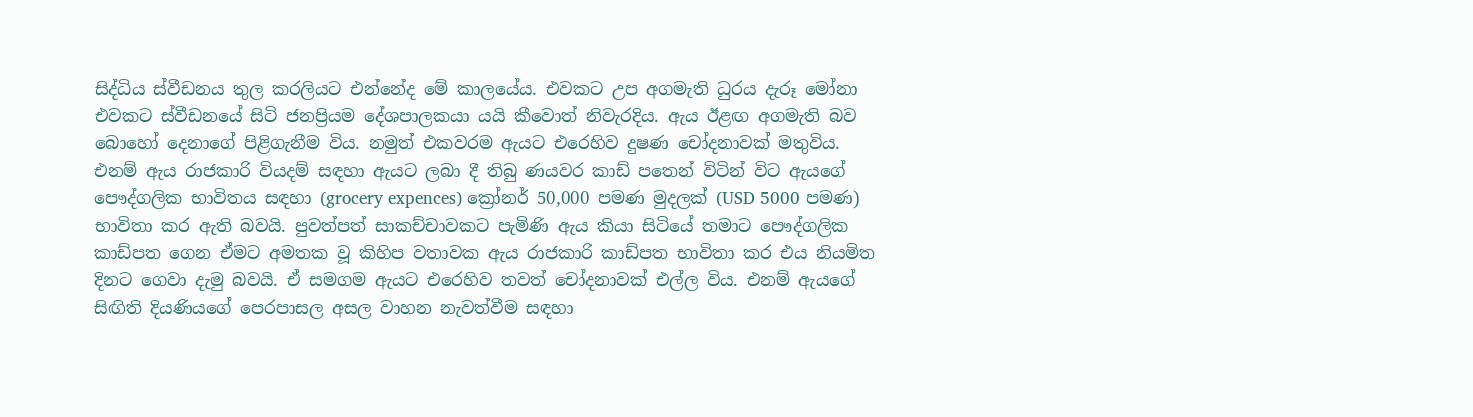සිද්ධිය ස්වීඩනය තුල කරලියට එන්නේද මේ කාලයේය. එවකට උප අගමැති ධුරය දැරූ මෝනා එවකට ස්වීඩනයේ සිටි ජනප්‍රියම දේශපාලකයා යයි කීවොත් නිවැරදිය. ඇය ඊළඟ අගමැති බව බොහෝ දෙනාගේ පිළිගැනීම විය. නමුත් එකවරම ඇයට එරෙහිව දුෂණ චෝදනාවක් මතුවිය. එනම් ඇය රාජකාරි වියදම් සඳහා ඇයට ලබා දී තිබු ණයවර කාඩ් පතෙන් විටින් විට ඇයගේ පෞද්ගලික භාවිතය සඳහා (grocery expences) ක්‍රෝනර් 50,000 පමණ මුදලක් (USD 5000 පමණ) භාවිතා කර ඇති බවයි. පුවත්පත් සාකච්චාවකට පැමිණි ඇය කියා සිටියේ තමාට පෞද්ගලික කාඩ්පත ගෙන ඒමට අමතක වූ කිහිප වතාවක ඇය රාජකාරි කාඩ්පත භාවිතා කර එය නියමිත දිනට ගෙවා දැමු බවයි. ඒ සමගම ඇයට එරෙහිව තවත් චෝදනාවක් එල්ල විය. එනම් ඇයගේ සිඟිති දියණියගේ පෙරපාසල අසල වාහන නැවත්වීම සඳහා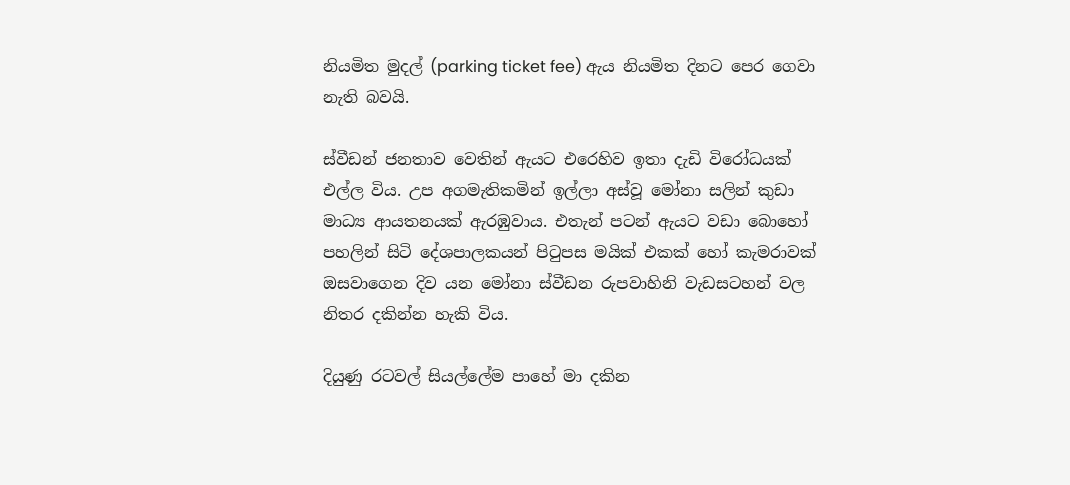නියමිත මුදල් (parking ticket fee) ඇය නියමිත දිනට පෙර ගෙවා නැති බවයි.

ස්වීඩන් ජනතාව වෙතින් ඇයට එරෙහිව ඉතා දැඩි විරෝධයක් එල්ල විය. උප අගමැතිකමින් ඉල්ලා අස්වූ මෝනා සලින් කුඩා මාධ්‍ය ආයතනයක් ඇරඹුවාය. එතැන් පටන් ඇයට වඩා බොහෝ පහලින් සිටි දේශපාලකයන් පිටුපස මයික් එකක් හෝ කැමරාවක් ඔසවාගෙන දිව යන මෝනා ස්වීඩන රුපවාහිනි වැඩසටහන් වල නිතර දකින්න හැකි විය.

දියුණු රටවල් සියල්ලේම පාහේ මා දකින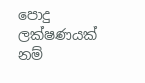පොදු ලක්ෂණයක් නම්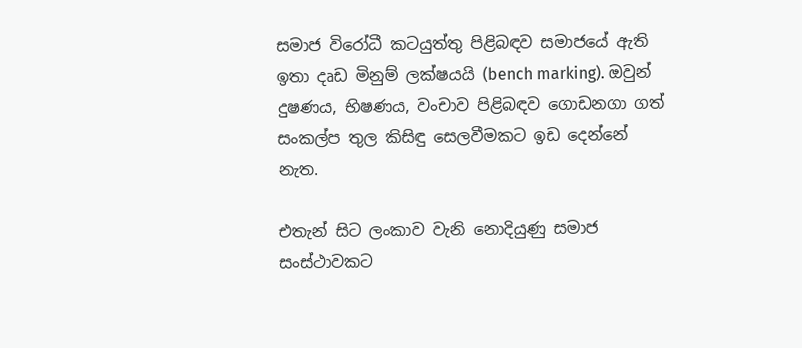සමාජ විරෝධී කටයුත්තු පිළිබඳව සමාජයේ ඇති ඉතා දෘඩ මිනුම් ලක්ෂයයි (bench marking). ඔවුන් දුෂණය, භිෂණය, වංචාව පිළිබඳව ගොඩනගා ගත් සංකල්ප තුල කිසිඳු සෙලවීමකට ඉඩ දෙන්නේ නැත.

එතැන් සිට ලංකාව වැනි නොදියුණු සමාජ සංස්ථාවකට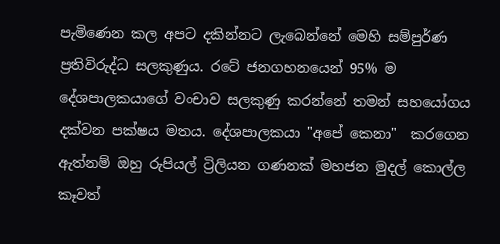පැමිණෙන කල අපට දකින්නට ලැබෙන්නේ මෙහි සම්පුර්ණ ප්‍රතිවිරුද්ධ සලකුණුය. රටේ ජනගහනයෙන් 95% ම දේශපාලකයාගේ වංචාව සලකුණු කරන්නේ තමන් සහයෝගය දක්වන පක්ෂය මතය. දේශපාලකයා "අපේ කෙනා"  කරගෙන ඇත්නම් ඔහු රුපියල් ට්‍රිලියන ගණනක් මහජන මුදල් කොල්ල කෑවත්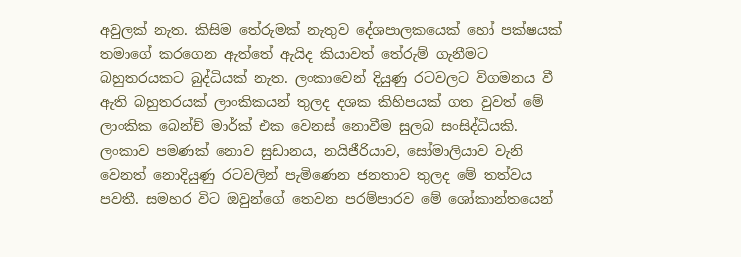අවුලක් නැත. කිසිම තේරුමක් නැතුව දේශපාලකයෙක් හෝ පක්ෂයක් තමාගේ කරගෙන ඇත්තේ ඇයිද කියාවත් තේරුම් ගැනීමට බහුතරයකට බුද්ධියක් නැත. ලංකාවෙන් දියුණු රටවලට විගමනය වී ඇති බහුතරයක් ලාංකිකයන් තුලද දශක කිහිපයක් ගත වුවත් මේ ලාංකික බෙන්ච් මාර්ක් එක වෙනස් නොවීම සුලබ සංසිද්ධියකි. ලංකාව පමණක් නොව සුඩානය, නයිජීරියාව, සෝමාලියාව වැනි වෙනත් නොදියුණු රටවලින් පැමිණෙන ජනතාව තුලද මේ තත්වය පවතී. සමහර විට ඔවුන්ගේ තෙවන පරම්පාරව මේ ශෝකාන්තයෙන්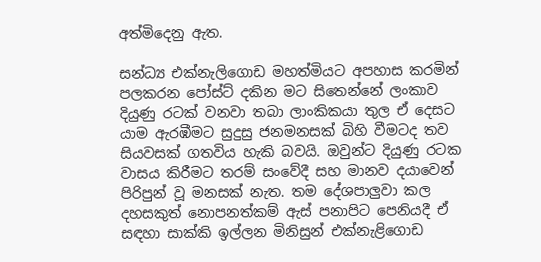අත්මිදෙනු ඇත.

සන්ධ්‍ය එක්නැලිගොඩ මහත්මියට අපහාස කරමින් පලකරන පෝස්ට් දකින මට සිතෙන්නේ ලංකාව දියුණු රටක් වනවා තබා ලාංකිකයා තුල ඒ දෙසට යාම ඇරඹීමට සුදුසු ජනමනසක් බිහි වීමටද තව සියවසක් ගතවිය හැකි බවයි. ඔවුන්ට දියුණු රටක වාසය කිරීමට තරම් සංවේදී සහ මානව දයාවෙන් පිරිපුන් වූ මනසක් නැත. තම දේශපාලුවා කල දහසකුත් නොපනත්කම් ඇස් පනාපිට පෙනියදී ඒ සඳහා සාක්කි ඉල්ලන මිනිසුන් එක්නැළිගොඩ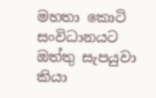මහතා කොටි සංවිධානයට ඔත්තු සැපයුවා කියා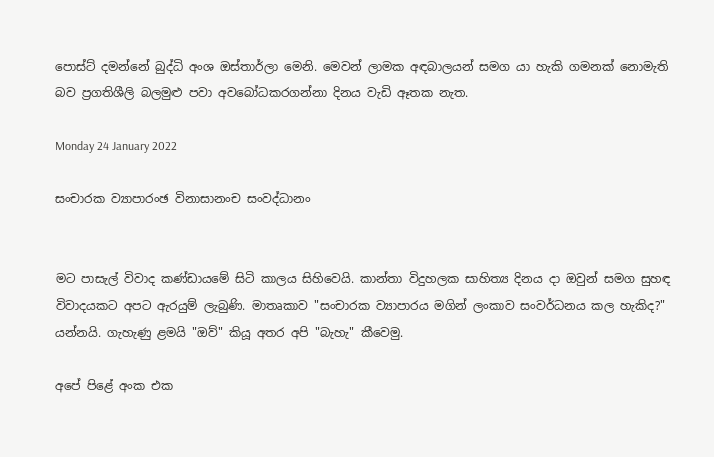පොස්ට් දමන්නේ බුද්ධි අංශ ඔස්තාර්ලා මෙනි. මෙවන් ලාමක අඳබාලයන් සමග යා හැකි ගමනක් නොමැති බව ප්‍රගතිශීලි බලමුළු පවා අවබෝධකරගන්නා දිනය වැඩි ඈතක නැත.

Monday 24 January 2022

සංචාරක ව්‍යාපාරංඡ විනාසානංච සංවද්ධානං


මට පාසැල් විවාද කණ්ඩායමේ සිටි කාලය සිහිවෙයි. කාන්තා විදුහලක සාහිත්‍ය දිනය දා ඔවුන් සමග සුහඳ විවාදයකට අපට ඇරයුම් ලැබුණි. මාතෘකාව "සංචාරක ව්‍යාපාරය මගින් ලංකාව සංවර්ධනය කල හැකිද?" යන්නයි. ගැහැණු ළමයි "ඔව්" කියූ අතර අපි "බැහැ" කීවෙමු.

අපේ පිළේ අංක එක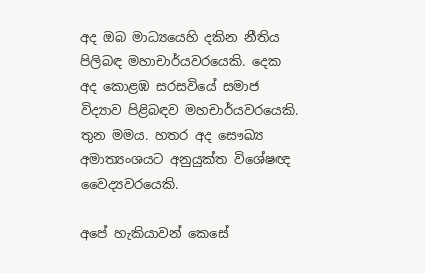අද ඔබ මාධ්‍යයෙහි දකින නීතිය පිලිබඳ මහාචාර්යවරයෙකි. දෙක අද කොළඹ සරසවියේ සමාජ විද්‍යාව පිළිබඳව මහචාර්යවරයෙකි. තුන මමය. හතර අද සෞඛ්‍ය අමාත්‍යංශයට අනුයුක්ත විශේෂඥ වෛද්‍යවරයෙකි.

අපේ හැකියාවන් කෙසේ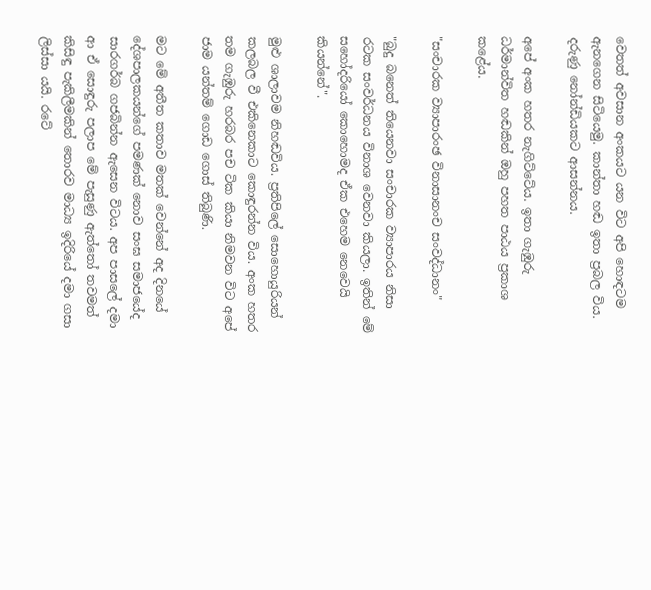වෙතත් අවසාන අංකයට යන විට අපි හොඳටම ඇනගෙන සිටියෙමු. කාන්තා හඬ ඉතා ප්‍රබල විය. දරුණු නෝන්ඩියකට ආසන්නය.

අපේ අංක හතර නැගිට්ටේය. ඉතා ගැඹුරු ධර්මාන්විත හඬකින් ඔහු පහත පාඨය ප්‍රකාශ කළේය.

"සංචාරක ව්‍යාපාරංඡ විනාසානංච සංවද්ධානං"

"බුදු බනෙත් තියෙනවා සංචාරක ව්‍යාපාරය නිසා රටක සංවර්ධනය විනාශ වෙනවා කියලා. ඉතින් මේ සහෝදරියෝ කොහොමද ඒක එහෙම නෙවෙයි කියන්නේ".

මුළු ශාලාවම නිහඬවිය. ප්‍රතිපිලේ සොහොයුරියන් කලබල වී එකිනෙකාට කොඳුරන්න විය. අංක හතර තම ගැඹුරු හරබර පච ටික කියා නිමවන විට අපේ ජාම යන්තම් ගොඩ ගොස් තිබුණි.

මට මේ අතීත කතාව මතක් වෙන්නේ අද දිනයේ දේශපාලකයන්ගේ පමණක් නොව සංඝ සමාජයේද සාරගර්බ ගජබින්න ඇසෙන විටය. අප පාසලේ දමා ආ ඒ සොඳුරු පලාප මේ පැසුණු ඇත්තෝ තවමත් කිසිඳු පැකිලීමකින් තොරව මාධ්‍ය ඉදිරියේ දමා ගසා ලිස්සා යයි. රටේ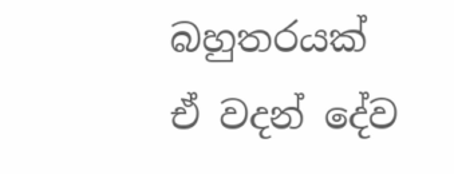බහුතරයක් ඒ වදන් දේව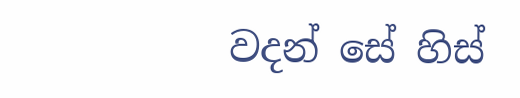වදන් සේ හිස්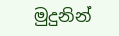මුදුනින්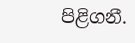පිළිගනී.